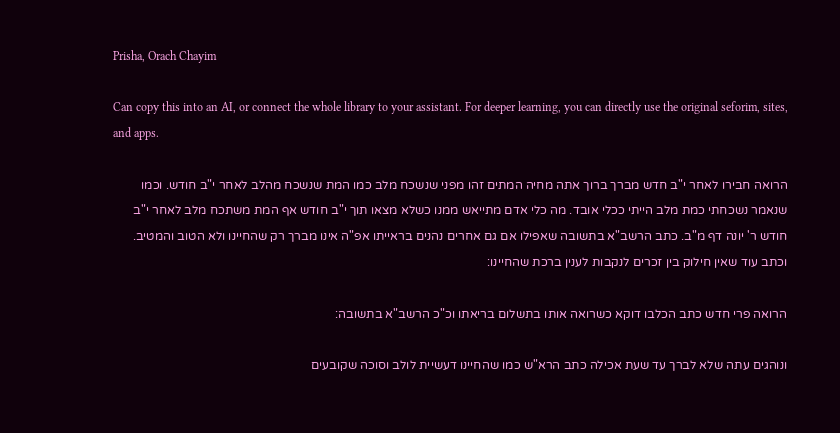Prisha, Orach Chayim

Can copy this into an AI, or connect the whole library to your assistant. For deeper learning, you can directly use the original seforim, sites, and apps.

הרואה חבירו לאחר י"ב חדש מברך ברוך אתה מחיה המתים זהו מפני שנשכח מלב כמו המת שנשכח מהלב לאחר י"ב חודש. וכמו שנאמר נשכחתי כמת מלב הייתי ככלי אובד. מה כלי אדם מתייאש ממנו כשלא מצאו תוך י"ב חודש אף המת משתכח מלב לאחר י"ב חודש ר' יונה דף מ"ב. כתב הרשב"א בתשובה שאפילו אם גם אחרים נהנים בראייתו אפ"ה אינו מברך רק שהחיינו ולא הטוב והמטיב. וכתב עוד שאין חילוק בין זכרים לנקבות לענין ברכת שהחיינו:

הרואה פרי חדש כתב הכלבו דוקא כשרואה אותו בתשלום בריאתו וכ"כ הרשב"א בתשובה:

ונוהגים עתה שלא לברך עד שעת אכילה כתב הרא"ש כמו שהחיינו דעשיית לולב וסוכה שקובעים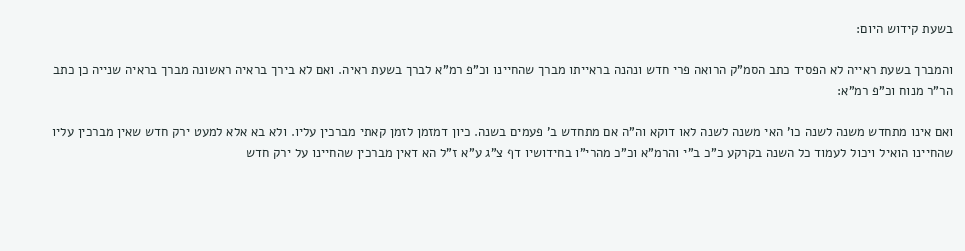בשעת קידוש היום:

והמברך בשעת ראייה לא הפסיד כתב הסמ"ק הרואה פרי חדש ונהנה בראייתו מברך שהחיינו וכ"פ רמ"א לברך בשעת ראיה. ואם לא בירך בראיה ראשונה מברך בראיה שנייה כן כתב הר"ר מנוח וכ"פ רמ"א:

ואם אינו מתחדש משנה לשנה כו' האי משנה לשנה לאו דוקא וה"ה אם מתחדש ב' פעמים בשנה. כיון דמזמן לזמן קאתי מברכין עליו. ולא בא אלא למעט ירק חדש שאין מברכין עליו שהחיינו הואיל ויכול לעמוד כל השנה בקרקע כ"כ ב"י והרמ"א וכ"כ מהרי"ו בחידושיו דף צ"ג ע"א ז"ל הא דאין מברכין שהחיינו על ירק חדש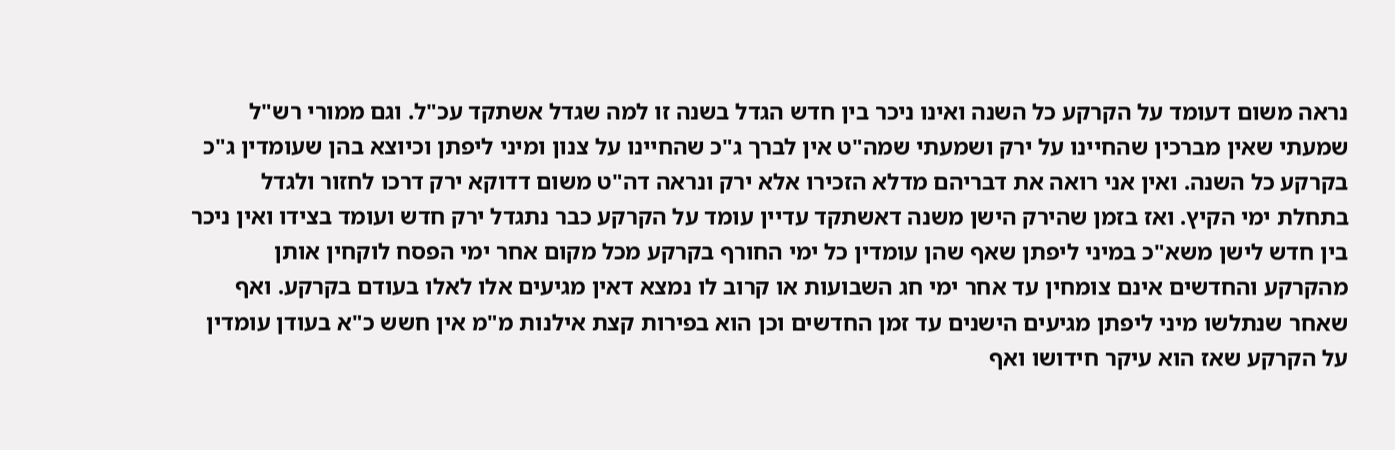נראה משום דעומד על הקרקע כל השנה ואינו ניכר בין חדש הגדל בשנה זו למה שגדל אשתקד עכ"ל. וגם ממורי רש"ל שמעתי שאין מברכין שהחיינו על ירק ושמעתי שמה"ט אין לברך ג"כ שהחיינו על צנון ומיני ליפתן וכיוצא בהן שעומדין ג"כ בקרקע כל השנה. ואין אני רואה את דבריהם מדלא הזכירו אלא ירק ונראה דה"ט משום דדוקא ירק דרכו לחזור ולגדל בתחלת ימי הקיץ. ואז בזמן שהירק הישן משנה דאשתקד עדיין עומד על הקרקע כבר נתגדל ירק חדש ועומד בצידו ואין ניכר בין חדש לישן משא"כ במיני ליפתן שאף שהן עומדין כל ימי החורף בקרקע מכל מקום אחר ימי הפסח לוקחין אותן מהקרקע והחדשים אינם צומחין עד אחר ימי חג השבועות או קרוב לו נמצא דאין מגיעים אלו לאלו בעודם בקרקע. ואף שאחר שנתלשו מיני ליפתן מגיעים הישנים עד זמן החדשים וכן הוא בפירות קצת אילנות מ"מ אין חשש כ"א בעודן עומדין על הקרקע שאז הוא עיקר חידושו ואף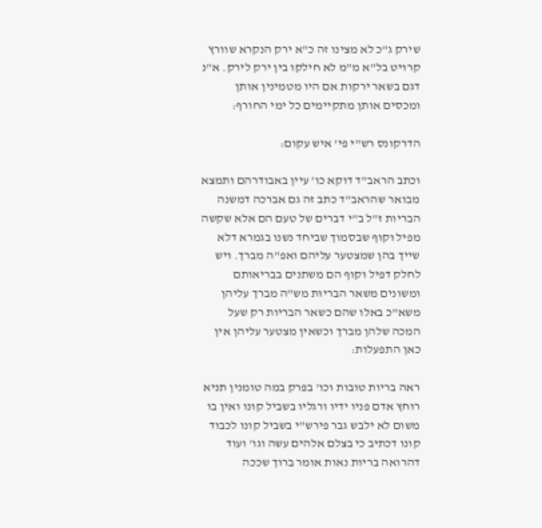שירק ג"כ לא מצינו זה כ"א ירק הנקרא שוורץ קרויט בל"א מ"מ לא חילקו בין ירק לירק. א"נ דגם בשאר ירקות אם היו מטמינין אותן ומכסים אותן מתקיימים כל ימי החורף:

הדרקונס רש"י פי' איש עקום:

וכתב הראב"ד דוקא כו' עיין באבודרהם ותמצא מבואר שהראב"ד כתב זה גם אברכה דמשנה הבריות ז"ל ב"י דברים של טעם הם אלא שקשה מפיל וקוף שבסמוך שביחד נשנו בגמרא דלא שייך בהן שמצטער עליהם ואפ"ה מברך. ויש לחלק דפיל וקוף הם משתנים בבריאותם ומשונים משאר הבריות מש"ה מברך עליהן משא"כ באלו שהם כשאר הבריות רק שעל המכה שלהן מברך וכשאין מצטער עליהן אין כאן התפעלות:

ראה בריות טובות וכו' בפרק במה טומנין תניא רוחץ אדם פניו ידיו ורגליו בשביל קונו ואין בו משום לא ילבש גבר פירש"י בשביל קונו לכבוד קונו דכתיב כי בצלם אלהים עשה וגו' ועוד דהרואה בריות נאות אומר ברוך שככה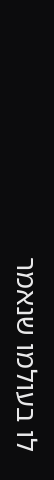לו בעולמו שנאמר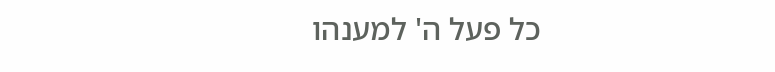כל פעל ה' למענהו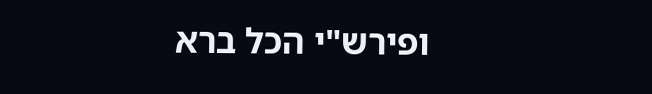ופירש"י הכל ברא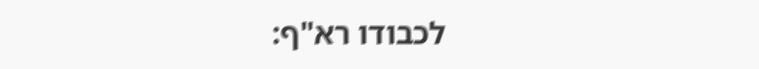לכבודו רא"ף: